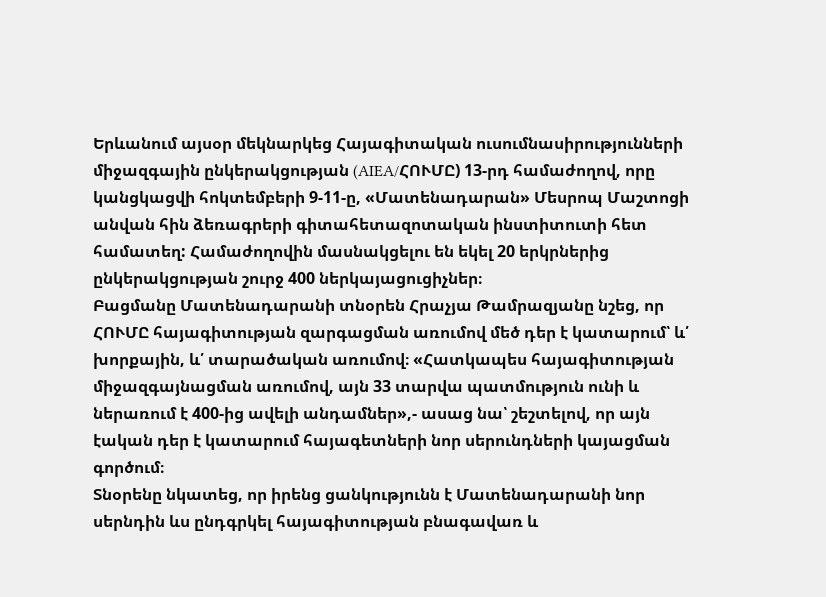Երևանում այսօր մեկնարկեց Հայագիտական ուսումնասիրությունների միջազգային ընկերակցության (AIEA/ՀՈՒՄԸ) 13-րդ համաժողով, որը կանցկացվի հոկտեմբերի 9-11-ը, «Մատենադարան» Մեսրոպ Մաշտոցի անվան հին ձեռագրերի գիտահետազոտական ինստիտուտի հետ համատեղ: Համաժողովին մասնակցելու են եկել 20 երկրներից ընկերակցության շուրջ 400 ներկայացուցիչներ։
Բացմանը Մատենադարանի տնօրեն Հրաչյա Թամրազյանը նշեց, որ ՀՈՒՄԸ հայագիտության զարգացման առումով մեծ դեր է կատարում՝ և՛ խորքային, և՛ տարածական առումով։ «Հատկապես հայագիտության միջազգայնացման առումով, այն 33 տարվա պատմություն ունի և ներառում է 400-ից ավելի անդամներ»,- ասաց նա՝ շեշտելով, որ այն էական դեր է կատարում հայագետների նոր սերունդների կայացման գործում։
Տնօրենը նկատեց, որ իրենց ցանկությունն է Մատենադարանի նոր սերնդին ևս ընդգրկել հայագիտության բնագավառ և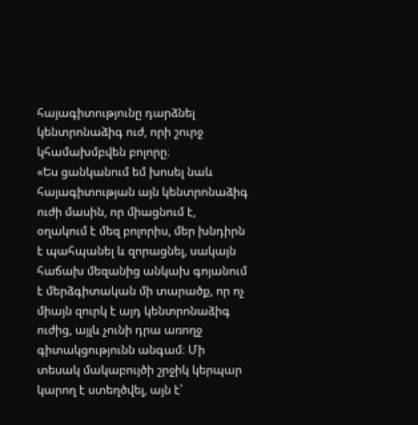հայագիտությունը դարձնել կենտրոնաձիգ ուժ, որի շուրջ կհամախմբվեն բոլորը։
«Ես ցանկանում եմ խոսել նաև հայագիտության այն կենտրոնաձիգ ուժի մասին, որ միացնում է, օղակում է մեզ բոլորիս, մեր խնդիրն է պահպանել և զորացնել, սակայն հաճախ մեզանից անկախ գոյանում է մերձգիտական մի տարածք, որ ոչ միայն զուրկ է այդ կենտրոնաձիգ ուժից, այլև չունի դրա առողջ գիտակցությունն անգամ։ Մի տեսակ մակաբույծի շրջիկ կերպար կարող է ստեղծվել, այն է՝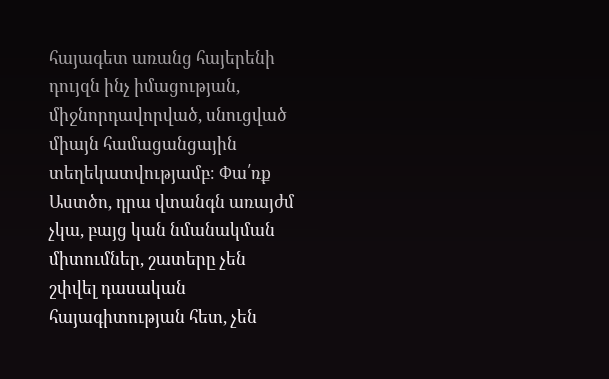հայագետ առանց հայերենի դույզն ինչ իմացության, միջնորդավորված, սնուցված միայն համացանցային տեղեկատվությամբ։ Փա՛ռք Աստծո, դրա վտանգն առայժմ չկա, բայց կան նմանակման միտումներ, շատերը չեն շփվել դասական հայագիտության հետ, չեն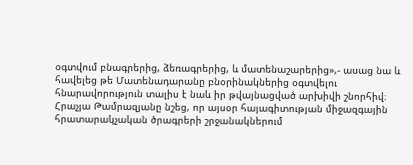օգտվում բնագրերից, ձեռագրերից, և մատենաշարերից»,- ասաց նա և հավելեց թե Մատենադարանը բնօրինակներից օգտվելու հնարավորություն տալիս է նաև իր թվայնացված արխիվի շնորհիվ։
Հրաչյա Թամրազյանը նշեց, որ այսօր հայագիտության միջազգային հրատարակչական ծրագրերի շրջանակներում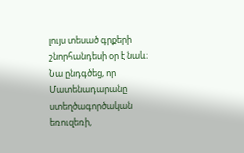լույս տեսած գրքերի շնորհանդեսի օր է նաև։ Նա ընդգծեց, որ Մատենադարանը ստեղծագործական եռուզեռի,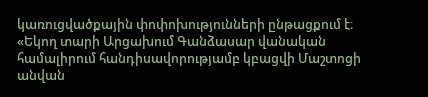կառուցվածքային փոփոխությունների ընթացքում է։
«Եկող տարի Արցախում Գանձասար վանական համալիրում հանդիսավորությամբ կբացվի Մաշտոցի անվան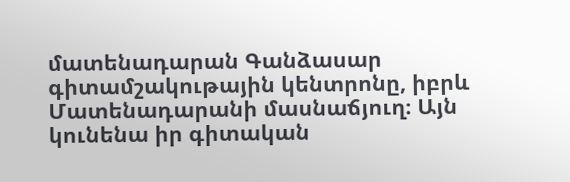մատենադարան Գանձասար գիտամշակութային կենտրոնը, իբրև Մատենադարանի մասնաճյուղ։ Այն կունենա իր գիտական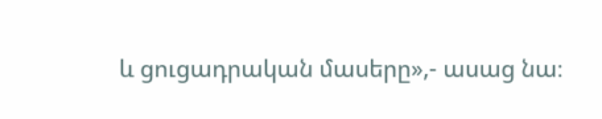և ցուցադրական մասերը»,- ասաց նա։